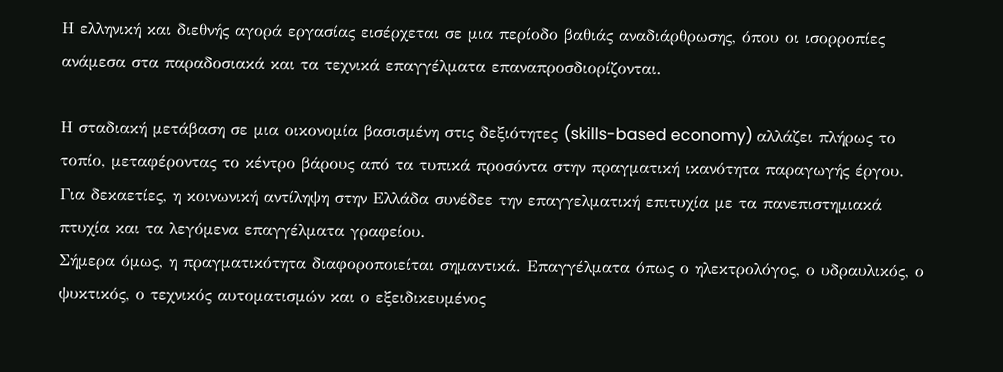Η ελληνική και διεθνής αγορά εργασίας εισέρχεται σε μια περίοδο βαθιάς αναδιάρθρωσης, όπου οι ισορροπίες ανάμεσα στα παραδοσιακά και τα τεχνικά επαγγέλματα επαναπροσδιορίζονται.

Η σταδιακή μετάβαση σε μια οικονομία βασισμένη στις δεξιότητες (skills-based economy) αλλάζει πλήρως το τοπίο, μεταφέροντας το κέντρο βάρους από τα τυπικά προσόντα στην πραγματική ικανότητα παραγωγής έργου.
Για δεκαετίες, η κοινωνική αντίληψη στην Ελλάδα συνέδεε την επαγγελματική επιτυχία με τα πανεπιστημιακά πτυχία και τα λεγόμενα επαγγέλματα γραφείου.
Σήμερα όμως, η πραγματικότητα διαφοροποιείται σημαντικά. Επαγγέλματα όπως ο ηλεκτρολόγος, ο υδραυλικός, ο ψυκτικός, ο τεχνικός αυτοματισμών και ο εξειδικευμένος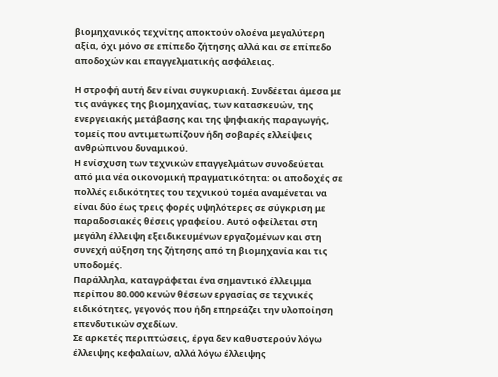βιομηχανικός τεχνίτης αποκτούν ολοένα μεγαλύτερη αξία, όχι μόνο σε επίπεδο ζήτησης αλλά και σε επίπεδο αποδοχών και επαγγελματικής ασφάλειας.

Η στροφή αυτή δεν είναι συγκυριακή. Συνδέεται άμεσα με τις ανάγκες της βιομηχανίας, των κατασκευών, της ενεργειακής μετάβασης και της ψηφιακής παραγωγής, τομείς που αντιμετωπίζουν ήδη σοβαρές ελλείψεις ανθρώπινου δυναμικού.
Η ενίσχυση των τεχνικών επαγγελμάτων συνοδεύεται από μια νέα οικονομική πραγματικότητα: οι αποδοχές σε πολλές ειδικότητες του τεχνικού τομέα αναμένεται να είναι δύο έως τρεις φορές υψηλότερες σε σύγκριση με παραδοσιακές θέσεις γραφείου. Αυτό οφείλεται στη μεγάλη έλλειψη εξειδικευμένων εργαζομένων και στη συνεχή αύξηση της ζήτησης από τη βιομηχανία και τις υποδομές.
Παράλληλα, καταγράφεται ένα σημαντικό έλλειμμα περίπου 80.000 κενών θέσεων εργασίας σε τεχνικές ειδικότητες, γεγονός που ήδη επηρεάζει την υλοποίηση επενδυτικών σχεδίων.
Σε αρκετές περιπτώσεις, έργα δεν καθυστερούν λόγω έλλειψης κεφαλαίων, αλλά λόγω έλλειψης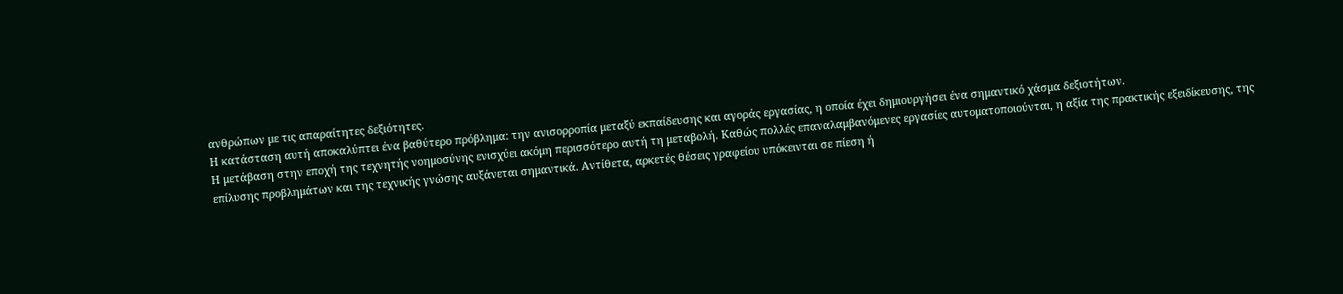ανθρώπων με τις απαραίτητες δεξιότητες.
Η κατάσταση αυτή αποκαλύπτει ένα βαθύτερο πρόβλημα: την ανισορροπία μεταξύ εκπαίδευσης και αγοράς εργασίας, η οποία έχει δημιουργήσει ένα σημαντικό χάσμα δεξιοτήτων.
Η μετάβαση στην εποχή της τεχνητής νοημοσύνης ενισχύει ακόμη περισσότερο αυτή τη μεταβολή. Καθώς πολλές επαναλαμβανόμενες εργασίες αυτοματοποιούνται, η αξία της πρακτικής εξειδίκευσης, της επίλυσης προβλημάτων και της τεχνικής γνώσης αυξάνεται σημαντικά. Αντίθετα, αρκετές θέσεις γραφείου υπόκεινται σε πίεση ή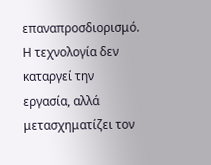επαναπροσδιορισμό.
Η τεχνολογία δεν καταργεί την εργασία, αλλά μετασχηματίζει τον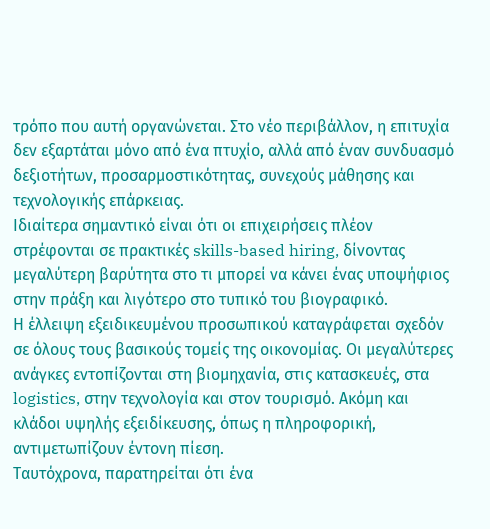τρόπο που αυτή οργανώνεται. Στο νέο περιβάλλον, η επιτυχία δεν εξαρτάται μόνο από ένα πτυχίο, αλλά από έναν συνδυασμό δεξιοτήτων, προσαρμοστικότητας, συνεχούς μάθησης και τεχνολογικής επάρκειας.
Ιδιαίτερα σημαντικό είναι ότι οι επιχειρήσεις πλέον στρέφονται σε πρακτικές skills-based hiring, δίνοντας μεγαλύτερη βαρύτητα στο τι μπορεί να κάνει ένας υποψήφιος στην πράξη και λιγότερο στο τυπικό του βιογραφικό.
Η έλλειψη εξειδικευμένου προσωπικού καταγράφεται σχεδόν σε όλους τους βασικούς τομείς της οικονομίας. Οι μεγαλύτερες ανάγκες εντοπίζονται στη βιομηχανία, στις κατασκευές, στα logistics, στην τεχνολογία και στον τουρισμό. Ακόμη και κλάδοι υψηλής εξειδίκευσης, όπως η πληροφορική, αντιμετωπίζουν έντονη πίεση.
Ταυτόχρονα, παρατηρείται ότι ένα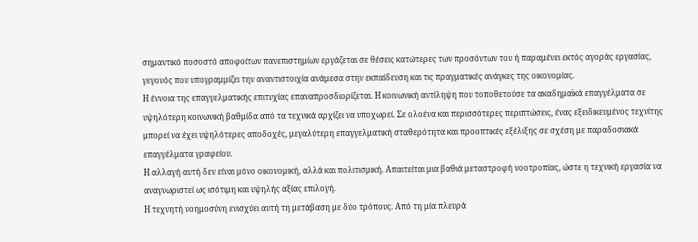σημαντικό ποσοστό αποφοίτων πανεπιστημίων εργάζεται σε θέσεις κατώτερες των προσόντων του ή παραμένει εκτός αγοράς εργασίας, γεγονός που υπογραμμίζει την αναντιστοιχία ανάμεσα στην εκπαίδευση και τις πραγματικές ανάγκες της οικονομίας.
Η έννοια της επαγγελματικής επιτυχίας επαναπροσδιορίζεται. Η κοινωνική αντίληψη που τοποθετούσε τα ακαδημαϊκά επαγγέλματα σε υψηλότερη κοινωνική βαθμίδα από τα τεχνικά αρχίζει να υποχωρεί. Σε ολοένα και περισσότερες περιπτώσεις, ένας εξειδικευμένος τεχνίτης μπορεί να έχει υψηλότερες αποδοχές, μεγαλύτερη επαγγελματική σταθερότητα και προοπτικές εξέλιξης σε σχέση με παραδοσιακά επαγγέλματα γραφείου.
Η αλλαγή αυτή δεν είναι μόνο οικονομική, αλλά και πολιτισμική. Απαιτείται μια βαθιά μεταστροφή νοοτροπίας, ώστε η τεχνική εργασία να αναγνωριστεί ως ισότιμη και υψηλής αξίας επιλογή.
Η τεχνητή νοημοσύνη ενισχύει αυτή τη μετάβαση με δύο τρόπους. Από τη μία πλευρά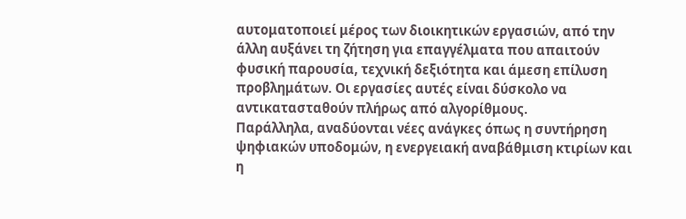αυτοματοποιεί μέρος των διοικητικών εργασιών, από την άλλη αυξάνει τη ζήτηση για επαγγέλματα που απαιτούν φυσική παρουσία, τεχνική δεξιότητα και άμεση επίλυση προβλημάτων. Οι εργασίες αυτές είναι δύσκολο να αντικατασταθούν πλήρως από αλγορίθμους.
Παράλληλα, αναδύονται νέες ανάγκες όπως η συντήρηση ψηφιακών υποδομών, η ενεργειακή αναβάθμιση κτιρίων και η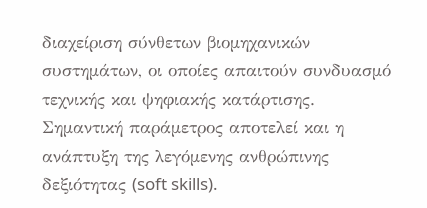διαχείριση σύνθετων βιομηχανικών συστημάτων, οι οποίες απαιτούν συνδυασμό τεχνικής και ψηφιακής κατάρτισης.
Σημαντική παράμετρος αποτελεί και η ανάπτυξη της λεγόμενης ανθρώπινης δεξιότητας (soft skills).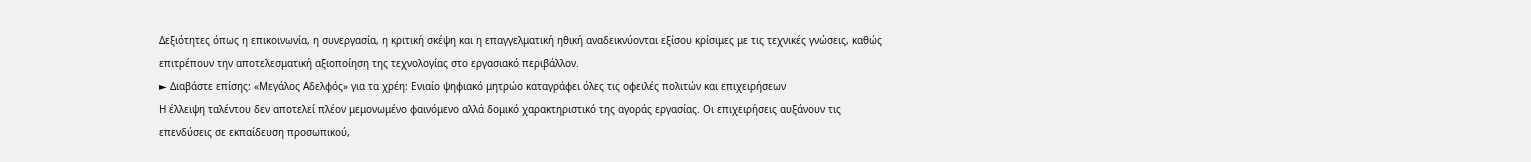Δεξιότητες όπως η επικοινωνία, η συνεργασία, η κριτική σκέψη και η επαγγελματική ηθική αναδεικνύονται εξίσου κρίσιμες με τις τεχνικές γνώσεις, καθώς επιτρέπουν την αποτελεσματική αξιοποίηση της τεχνολογίας στο εργασιακό περιβάλλον.
► Διαβάστε επίσης: «Μεγάλος Αδελφός» για τα χρέη: Ενιαίο ψηφιακό μητρώο καταγράφει όλες τις οφειλές πολιτών και επιχειρήσεων
Η έλλειψη ταλέντου δεν αποτελεί πλέον μεμονωμένο φαινόμενο αλλά δομικό χαρακτηριστικό της αγοράς εργασίας. Οι επιχειρήσεις αυξάνουν τις επενδύσεις σε εκπαίδευση προσωπικού,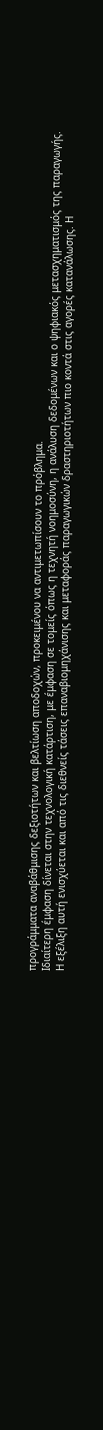προγράμματα αναβάθμισης δεξιοτήτων και βελτίωση αποδοχών, προκειμένου να αντιμετωπίσουν το πρόβλημα.
Ιδιαίτερη έμφαση δίνεται στην τεχνολογική κατάρτιση, με έμφαση σε τομείς όπως η τεχνητή νοημοσύνη, η ανάλυση δεδομένων και ο ψηφιακός μετασχηματισμός της παραγωγής.
Η εξέλιξη αυτή ενισχύεται και από τις διεθνείς τάσεις επαναβιομηχάνισης και μεταφοράς παραγωγικών δραστηριοτήτων πιο κοντά στις αγορές κατανάλωσης. Η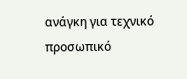ανάγκη για τεχνικό προσωπικό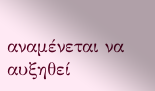αναμένεται να αυξηθεί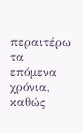περαιτέρω τα επόμενα χρόνια, καθώς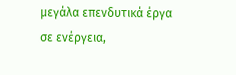μεγάλα επενδυτικά έργα σε ενέργεια,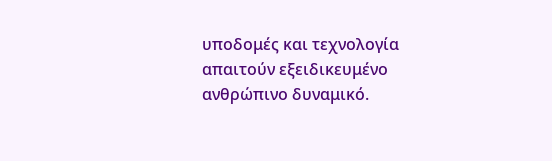υποδομές και τεχνολογία απαιτούν εξειδικευμένο ανθρώπινο δυναμικό.